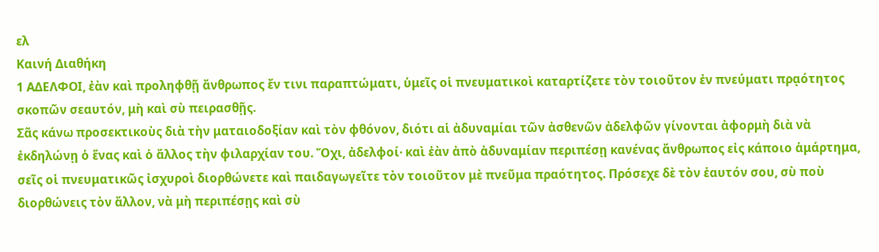ελ
Καινή Διαθήκη
1 ΑΔΕΛΦΟΙ, ἐὰν καὶ προληφθῇ ἄνθρωπος ἔν τινι παραπτώματι, ὑμεῖς οἱ πνευματικοὶ καταρτίζετε τὸν τοιοῦτον ἐν πνεύματι πρᾳότητος σκοπῶν σεαυτόν, μὴ καὶ σὺ πειρασθῇς.
Σᾶς κάνω προσεκτικοὺς διὰ τὴν ματαιοδοξίαν καὶ τὸν φθόνον, διότι αἱ ἀδυναμίαι τῶν ἀσθενῶν ἀδελφῶν γίνονται ἀφορμὴ διὰ νὰ ἐκδηλώνῃ ὁ ἕνας καὶ ὁ ἄλλος τὴν φιλαρχίαν του. Ὄχι, ἀδελφοί· καὶ ἐὰν ἀπὸ ἀδυναμίαν περιπέσῃ κανένας ἄνθρωπος εἰς κάποιο ἁμάρτημα, σεῖς οἱ πνευματικῶς ἰσχυροὶ διορθώνετε καὶ παιδαγωγεῖτε τὸν τοιοῦτον μὲ πνεῦμα πραότητος. Πρόσεχε δὲ τὸν ἑαυτόν σου, σὺ ποὺ διορθώνεις τὸν ἄλλον, νὰ μὴ περιπέσῃς καὶ σὺ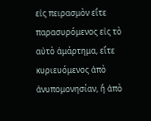εἰς πειρασμὸν εἴτε παρασυρόμενος εἰς τὸ αὐτὸ ἁμάρτημα, εἴτε κυριευόμενος ἀπὸ ἀνυπομονησίαν, ἢ ἀπὸ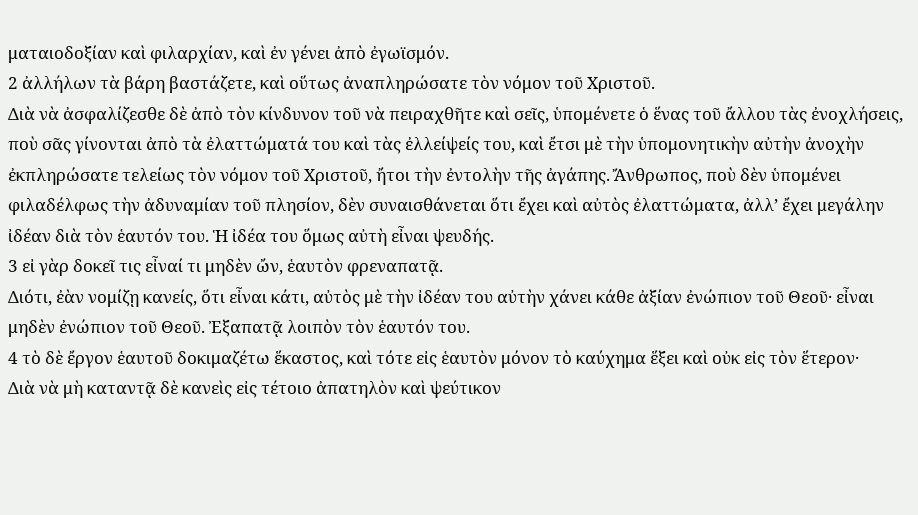ματαιοδοξίαν καὶ φιλαρχίαν, καὶ ἐν γένει ἀπὸ ἐγωϊσμόν.
2 ἀλλήλων τὰ βάρη βαστάζετε, καὶ οὕτως ἀναπληρώσατε τὸν νόμον τοῦ Χριστοῦ.
Διὰ νὰ ἀσφαλίζεσθε δὲ ἀπὸ τὸν κίνδυνον τοῦ νὰ πειραχθῆτε καὶ σεῖς, ὑπομένετε ὁ ἕνας τοῦ ἄλλου τὰς ἐνοχλήσεις, ποὺ σᾶς γίνονται ἀπὸ τὰ ἐλαττώματά του καὶ τὰς ἐλλείψείς του, καὶ ἔτσι μὲ τὴν ὑπομονητικὴν αὐτὴν ἀνοχὴν ἐκπληρώσατε τελείως τὸν νόμον τοῦ Χριστοῦ, ἤτοι τὴν ἐντολὴν τῆς ἀγάπης. Ἄνθρωπος, ποὺ δὲν ὑπομένει φιλαδέλφως τὴν ἀδυναμίαν τοῦ πλησίον, δὲν συναισθάνεται ὅτι ἔχει καὶ αὐτὸς ἐλαττώματα, ἀλλ’ ἔχει μεγάλην ἰδέαν διὰ τὸν ἑαυτόν του. Ἡ ἰδέα του ὅμως αὐτὴ εἶναι ψευδής.
3 εἰ γὰρ δοκεῖ τις εἶναί τι μηδὲν ὤν, ἑαυτὸν φρεναπατᾷ.
Διότι, ἐὰν νομίζῃ κανείς, ὅτι εἶναι κάτι, αὐτὸς μὲ τὴν ἰδέαν του αὐτὴν χάνει κάθε ἀξίαν ἐνώπιον τοῦ Θεοῦ· εἶναι μηδὲν ἐνώπιον τοῦ Θεοῦ. Ἐξαπατᾷ λοιπὸν τὸν ἑαυτόν του.
4 τὸ δὲ ἔργον ἑαυτοῦ δοκιμαζέτω ἕκαστος, καὶ τότε εἰς ἑαυτὸν μόνον τὸ καύχημα ἕξει καὶ οὐκ εἰς τὸν ἕτερον·
Διὰ νὰ μὴ καταντᾷ δὲ κανεὶς εἰς τέτοιο ἀπατηλὸν καὶ ψεύτικον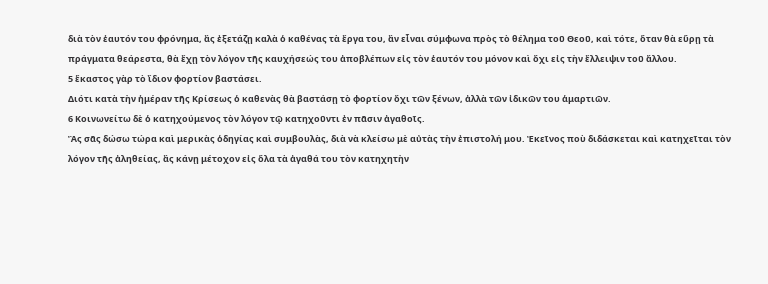διὰ τὸν ἑαυτόν του φρόνημα, ἂς ἐξετάζῃ καλὰ ὁ καθένας τὰ ἔργα του, ἂν εἶναι σύμφωνα πρὸς τὸ θέλημα τοῦ Θεοῦ, καὶ τότε, ὅταν θὰ εὕρῃ τὰ πράγματα θεάρεστα, θὰ ἔχῃ τὸν λόγον τῆς καυχήσεώς του ἀποβλέπων εἰς τὸν ἑαυτόν του μόνον καὶ ὄχι εἰς τὴν ἔλλειψιν τοῦ ἄλλου.
5 ἕκαστος γὰρ τὸ ἴδιον φορτίον βαστάσει.
Διότι κατὰ τὴν ἡμέραν τῆς Κρίσεως ὁ καθενὰς θὰ βαστάσῃ τὸ φορτίον ὄχι τῶν ξένων, ἀλλὰ τῶν ἰδικῶν του ἁμαρτιῶν.
6 Κοινωνείτω δὲ ὁ κατηχούμενος τὸν λόγον τῷ κατηχοῦντι ἐν πᾶσιν ἀγαθοῖς.
Ἂς σᾶς δώσω τώρα καὶ μερικὰς ὁδηγίας καὶ συμβουλὰς, διὰ νὰ κλείσω μὲ αὐτὰς τὴν ἐπιστολή μου. Ἐκεῖνος ποὺ διδάσκεται καὶ κατηχεῖται τὸν λόγον τῆς ἀληθείας, ἂς κάνῃ μέτοχον εἰς ὅλα τὰ ἀγαθά του τὸν κατηχητὴν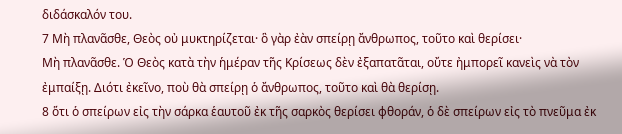διδάσκαλόν του.
7 Μὴ πλανᾶσθε, Θεὸς οὐ μυκτηρίζεται· ὃ γὰρ ἐὰν σπείρῃ ἄνθρωπος, τοῦτο καὶ θερίσει·
Μὴ πλανᾶσθε. Ὁ Θεὸς κατὰ τὴν ἡμέραν τῆς Κρίσεως δὲν ἐξαπατᾶται, οὔτε ἠμπορεῖ κανεὶς νὰ τὸν ἐμπαίξῃ. Διότι ἐκεῖνο, ποὺ θὰ σπείρῃ ὁ ἄνθρωπος, τοῦτο καὶ θὰ θερίσῃ.
8 ὅτι ὁ σπείρων εἰς τὴν σάρκα ἑαυτοῦ ἐκ τῆς σαρκὸς θερίσει φθοράν, ὁ δὲ σπείρων εἰς τὸ πνεῦμα ἐκ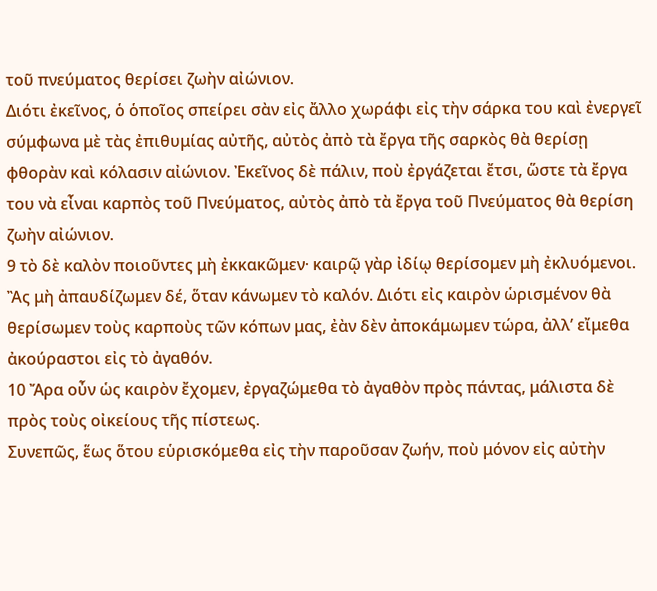τοῦ πνεύματος θερίσει ζωὴν αἰώνιον.
Διότι ἐκεῖνος, ὁ ὁποῖος σπείρει σὰν εἰς ἄλλο χωράφι εἰς τὴν σάρκα του καὶ ἐνεργεῖ σύμφωνα μὲ τὰς ἐπιθυμίας αὐτῆς, αὐτὸς ἀπὸ τὰ ἔργα τῆς σαρκὸς θὰ θερίσῃ φθορὰν καὶ κόλασιν αἰώνιον. Ἐκεῖνος δὲ πάλιν, ποὺ ἐργάζεται ἔτσι, ὥστε τὰ ἔργα του νὰ εἶναι καρπὸς τοῦ Πνεύματος, αὐτὸς ἀπὸ τὰ ἔργα τοῦ Πνεύματος θὰ θερίση ζωὴν αἰώνιον.
9 τὸ δὲ καλὸν ποιοῦντες μὴ ἐκκακῶμεν· καιρῷ γὰρ ἰδίῳ θερίσομεν μὴ ἐκλυόμενοι.
Ἂς μὴ ἀπαυδίζωμεν δέ, ὅταν κάνωμεν τὸ καλόν. Διότι εἰς καιρὸν ὡρισμένον θὰ θερίσωμεν τοὺς καρποὺς τῶν κόπων μας, ἐὰν δὲν ἀποκάμωμεν τώρα, ἀλλ’ εἴμεθα ἀκούραστοι εἰς τὸ ἀγαθόν.
10 Ἄρα οὖν ὡς καιρὸν ἔχομεν, ἐργαζώμεθα τὸ ἀγαθὸν πρὸς πάντας, μάλιστα δὲ πρὸς τοὺς οἰκείους τῆς πίστεως.
Συνεπῶς, ἕως ὅτου εὑρισκόμεθα εἰς τὴν παροῦσαν ζωήν, ποὺ μόνον εἰς αὐτὴν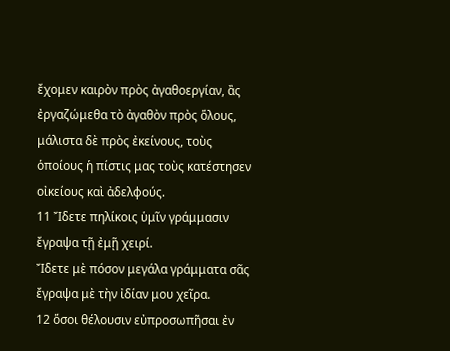ἔχομεν καιρὸν πρὸς ἀγαθοεργίαν, ἂς ἐργαζώμεθα τὸ ἀγαθὸν πρὸς ὅλους, μάλιστα δὲ πρὸς ἐκείνους, τοὺς ὁποίους ἡ πίστις μας τοὺς κατέστησεν οἰκείους καὶ ἀδελφούς.
11 Ἴδετε πηλίκοις ὑμῖν γράμμασιν ἔγραψα τῇ ἐμῇ χειρί.
Ἴδετε μὲ πόσον μεγάλα γράμματα σᾶς ἔγραψα μὲ τὴν ἰδίαν μου χεῖρα.
12 ὅσοι θέλουσιν εὐπροσωπῆσαι ἐν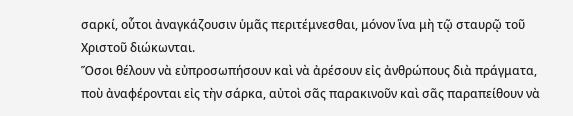σαρκί, οὗτοι ἀναγκάζουσιν ὑμᾶς περιτέμνεσθαι, μόνον ἵνα μὴ τῷ σταυρῷ τοῦ Χριστοῦ διώκωνται.
Ὅσοι θέλουν νὰ εὐπροσωπήσουν καὶ νὰ ἀρέσουν εἰς ἀνθρώπους διὰ πράγματα, ποὺ ἀναφέρονται εἰς τὴν σάρκα, αὐτοὶ σᾶς παρακινοῦν καὶ σᾶς παραπείθουν νὰ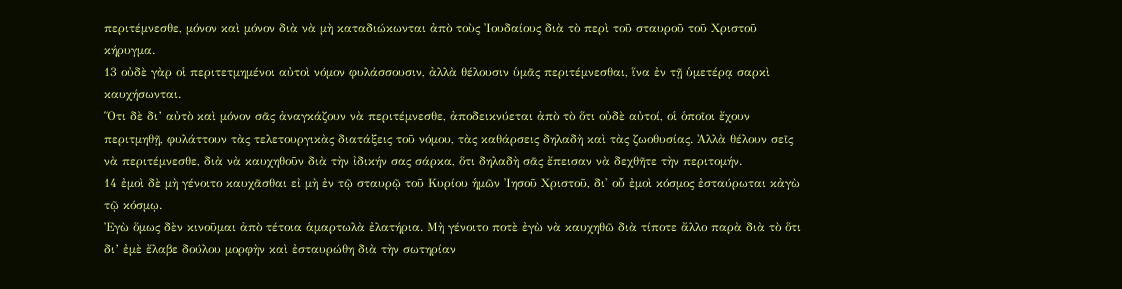περιτέμνεσθε, μόνον καὶ μόνον διὰ νὰ μὴ καταδιώκωνται ἀπὸ τοὺς Ἰουδαίους διὰ τὸ περὶ τοῦ σταυροῦ τοῦ Χριστοῦ κήρυγμα.
13 οὐδὲ γὰρ οἱ περιτετμημένοι αὐτοὶ νόμον φυλάσσουσιν, ἀλλὰ θέλουσιν ὑμᾶς περιτέμνεσθαι, ἵνα ἐν τῇ ὑμετέρᾳ σαρκὶ καυχήσωνται.
Ὅτι δὲ δι’ αὐτὸ καὶ μόνον σᾶς ἀναγκάζουν νὰ περιτέμνεσθε, ἀποδεικνύεται ἀπὸ τὸ ὅτι οὐδὲ αὐτοί, οἱ ὁποῖοι ἔχουν περιτμηθῇ, φυλάττουν τὰς τελετουργικὰς διατάξεις τοῦ νόμου, τὰς καθάρσεις δηλαδὴ καὶ τὰς ζωοθυσίας. Ἀλλὰ θέλουν σεῖς νὰ περιτέμνεσθε, διὰ νὰ καυχηθοῦν διὰ τὴν ἰδικήν σας σάρκα, ὅτι δηλαδὴ σᾶς ἔπεισαν νὰ δεχθῆτε τὴν περιτομήν.
14 ἐμοὶ δὲ μὴ γένοιτο καυχᾶσθαι εἰ μὴ ἐν τῷ σταυρῷ τοῦ Κυρίου ἡμῶν Ἰησοῦ Χριστοῦ, δι' οὗ ἐμοὶ κόσμος ἐσταύρωται κἀγὼ τῷ κόσμῳ.
Ἐγὼ ὅμως δὲν κινοῦμαι ἀπὸ τέτοια ἁμαρτωλὰ ἐλατήρια. Μὴ γένοιτο ποτὲ ἐγὼ νὰ καυχηθῶ διὰ τίποτε ἄλλο παρὰ διὰ τὸ ὅτι δι’ ἐμὲ ἔλαβε δούλου μορφὴν καὶ ἐσταυρώθη διὰ τὴν σωτηρίαν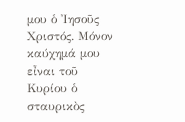μου ὁ Ἰησοῦς Χριστός. Μόνον καύχημά μου εἶναι τοῦ Κυρίου ὁ σταυρικὸς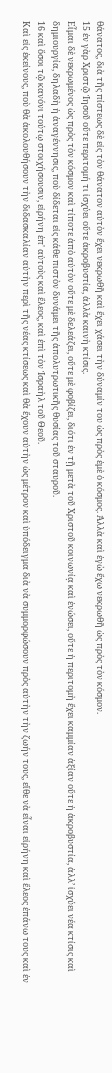θάνατος, διὰ τῆς πίστεως δὲ εἰς τὸν θάνατον αὐτὸν ἔχει νεκρωθῆ καὶ ἔχει χάσει τὴν δύναμίν του ὡς πρὸς ἐμὲ ὁ κόσμος. Ἀλλὰ καὶ ἐγὼ ἔχω νεκρωθῆ ὡς πρὸς τὸν κόσμον.
15 ἐν γὰρ Χριστῷ Ἰησοῦ οὔτε περιτομή τι ἰσχύει οὔτε ἀκροβυστία, ἀλλὰ καινὴ κτίσις.
Εἶμαι δὲ νεκρωμένος ὡς πρὸς τὸν κόσμον καὶ τίποτε ἀπὸ αὐτὸν οὔτε μὲ δελεάζει, οὔτε μὲ φοβίζει, διότι ἐν τῇ μετὰ τοῦ Χριστοῦ κοινωνίᾳ καὶ ἑνώσει, οὔτε ἡ περιτομὴ ἔχει καμμίαν ἀξίαν οὔτε ἡ ἀκροβυστία, ἀλλ’ ἰσχύει νέα κτίσις καὶ δημιουργία, δηλαδὴ ἡ ἀναγέννησις, ποὺ δίδεται εἰς κάθε πιστὸν δυνάμει τῆς ἀπολυτρωτικῆς θυσίας τοῦ σταυροῦ.
16 καὶ ὅσοι τῷ κανόνι τούτῳ στοιχήσουσιν, εἰρήνη ἐπ' αὐτοὺς καὶ ἔλεος, καὶ ἐπὶ τὸν Ἰσραὴλ τοῦ Θεοῦ.
Καὶ εἰς ἐκείνους, ποὺ θὰ ἀκολουθήσουν τὴν διδασκαλίαν αὐτὴν περὶ τῆς νέας κτίσεως καὶ θὰ ἔχουν αὐτὴν ὡς μέτρον καὶ ὑπόδειγμα διὰ νὰ συμμορφώσουν πρὸς αὐτὴν τὴν ζωήν τους, εἴθε νὰ εἶναι εἰρήνη καὶ ἔλεος ἐπάνω τους καὶ ἐν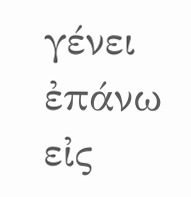γένει ἐπάνω εἰς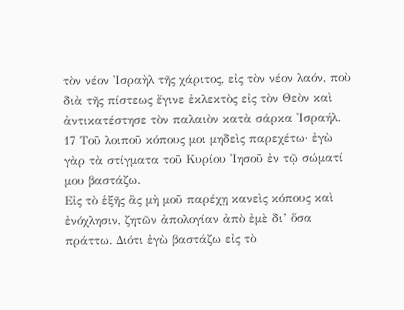τὸν νέον Ἰσραὴλ τῆς χάριτος, εἰς τὸν νέον λαόν, ποὺ διὰ τῆς πίστεως ἔγινε ἐκλεκτὸς εἰς τὸν Θεὸν καὶ ἀντικατέστησε τὸν παλαιὸν κατὰ σάρκα Ἰσραήλ.
17 Τοῦ λοιποῦ κόπους μοι μηδεὶς παρεχέτω· ἐγὼ γὰρ τὰ στίγματα τοῦ Κυρίου Ἰησοῦ ἐν τῷ σώματί μου βαστάζω.
Εἰς τὸ ἑξῆς ἂς μὴ μοῦ παρέχῃ κανεὶς κόπους καὶ ἐνόχλησιν, ζητῶν ἀπολογίαν ἀπὸ ἐμὲ δι’ ὅσα πράττω. Διότι ἐγὼ βαστάζω εἰς τὸ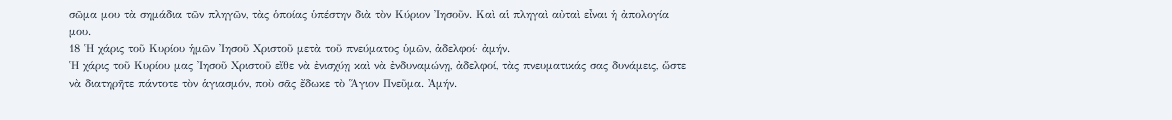σῶμα μου τὰ σημάδια τῶν πληγῶν, τὰς ὁποίας ὑπέστην διὰ τὸν Κύριον Ἰησοῦν. Καὶ αἱ πληγαὶ αὐταὶ εἶναι ἡ ἀπολογία μου.
18 Ἡ χάρις τοῦ Κυρίου ἡμῶν Ἰησοῦ Χριστοῦ μετὰ τοῦ πνεύματος ὑμῶν, ἀδελφοί· ἀμήν.
Ἡ χάρις τοῦ Κυρίου μας Ἰησοῦ Χριστοῦ εἴθε νὰ ἐνισχύῃ καὶ νὰ ἐνδυναμώνῃ, ἀδελφοί, τὰς πνευματικάς σας δυνάμεις, ὥστε νὰ διατηρῆτε πάντοτε τὸν ἁγιασμόν, ποὺ σᾶς ἔδωκε τὸ Ἅγιον Πνεῦμα. Ἀμήν.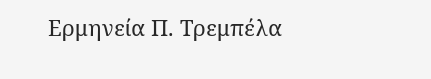Ερμηνεία Π. Τρεμπέλα